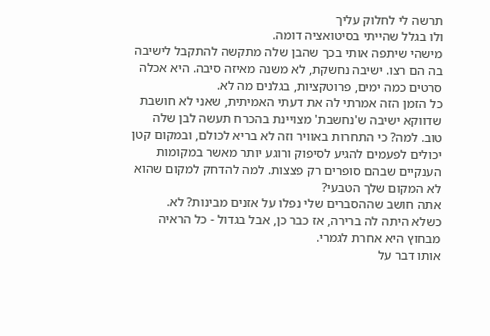תרשה לי לחלוק עליך
ולו בגלל שהייתי בסיטואציה דומה.
מישהי שיתפה אותי בכך שהבן שלה מתקשה להתקבל לישיבה בה הם רצו. ישיבה נחשקת, לא משנה מאיזה סיבה. היא אכלה סרטים כמה ימים, פרוטקציות, בגלנים מה לא.
כל הזמן הזה אמרתי לה את דעתי האמיתית, שאני לא חושבת שדווקא ישיבה ש'נחשבת' מצויינת בהכרח תעשה לבן שלה טוב. למה? כי התחרות באוויר וזה לא בריא לכולם, ובמקום קטן יכולים לפעמים להגיע לסיפוק ורוגע יותר מאשר במקומות הענקיים שבהם סופרים רק פצצות. למה להדחק למקום שהוא לא המקום שלך הטבעי?
אתה חושב שההסברים שלי נפלו על אזנים מבינות? לא.
כשלא היתה לה ברירה, אז כבר כן, אבל בגדול - כל הראיה מבחוץ היא אחרת לגמרי.
אותו דבר על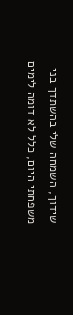שידוך, השמחה שלי בהשתדך בני משפחתי היום, כלל לא דומה לימים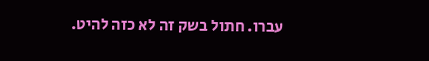עברו. חתול בשק זה לא כזה להיט.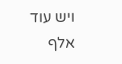ויש עוד אלף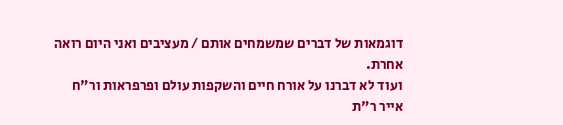דוגמאות של דברים שמשמחים אותם / מעציבים ואני היום רואה אחרת.
ועוד לא דברנו על אורח חיים והשקפות עולם ופרפראות ור"ח אייר ר"ת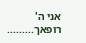אני ה' רופאך.........